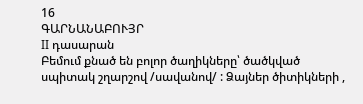16
ԳԱՐՆԱՆԱԲՈՒՅՐ
II դասարան
Բեմում քնած են բոլոր ծաղիկները՝ ծածկված սպիտակ շղարշով /սավանով/ : Ձայներ ծիտիկների ,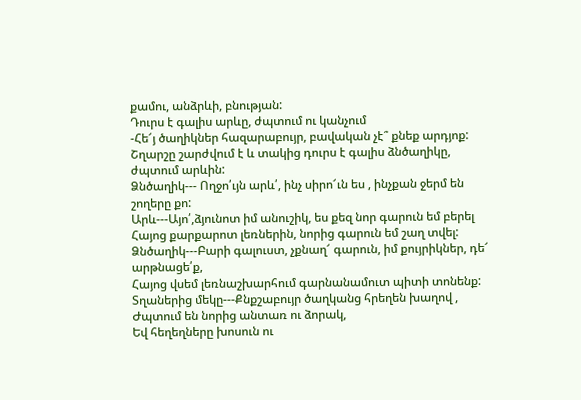քամու, անձրևի, բնության:
Դուրս է գալիս արևը, ժպտում ու կանչում
-Հե՜յ ծաղիկներ հազարաբույր, բավական չէ՞ քնեք արդյոք:
Շղարշը շարժվում է և տակից դուրս է գալիս ձնծաղիկը, ժպտում արևին:
Ձնծաղիկ--- Ողջո՛ւյն արև՛, ինչ սիրո՜ւն ես , ինչքան ջերմ են շողերը քո:
Արև---Այո՛,ձյունոտ իմ անուշիկ, ես քեզ նոր գարուն եմ բերել
Հայոց քարքարոտ լեռներին, նորից գարուն եմ շաղ տվել:
Ձնծաղիկ---Բարի գալուստ, չքնաղ՜ գարուն, իմ քույրիկներ, դե՜ արթնացե՛ք,
Հայոց վսեմ լեռնաշխարհում գարնանամուտ պիտի տոնենք:
Տղաներից մեկը---Քնքշաբույր ծաղկանց հրեղեն խաղով ,
Ժպտում են նորից անտառ ու ձորակ,
Եվ հեղեղները խոսուն ու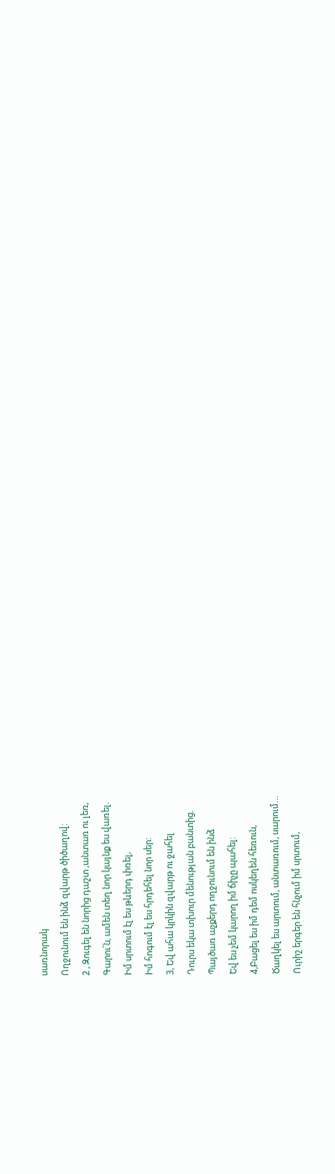սառնորակ
Ողջունում են ինձ զվարթ ծիծաղով:
2 , Զուգել են նորից դաշտ ,անտառ ու լեռ,
Գարու՛ն, ամեն տեղ նոր կայնք ես վառել.
Իմ սրտում էլ ես թևերդ փռել,
Իմ հոգում էլ ես հրդեհել նոր սեր:
3, Եվ ահա կրկին զվարթ ու ջահել
Դուրս եկա տխուր մենության բանտից.
Պայծառ աչքերդ ողջունում են ինձ
Եվ ես չեմ կարող իմ ճիչը պահել:
4,Բացել ես իմ դեմ ոսկեղեն հեռուն,
Ծաղկել ես արտում, անտառում, սարում…
Ուրիշ երգեր են հնչում իմ սրտում,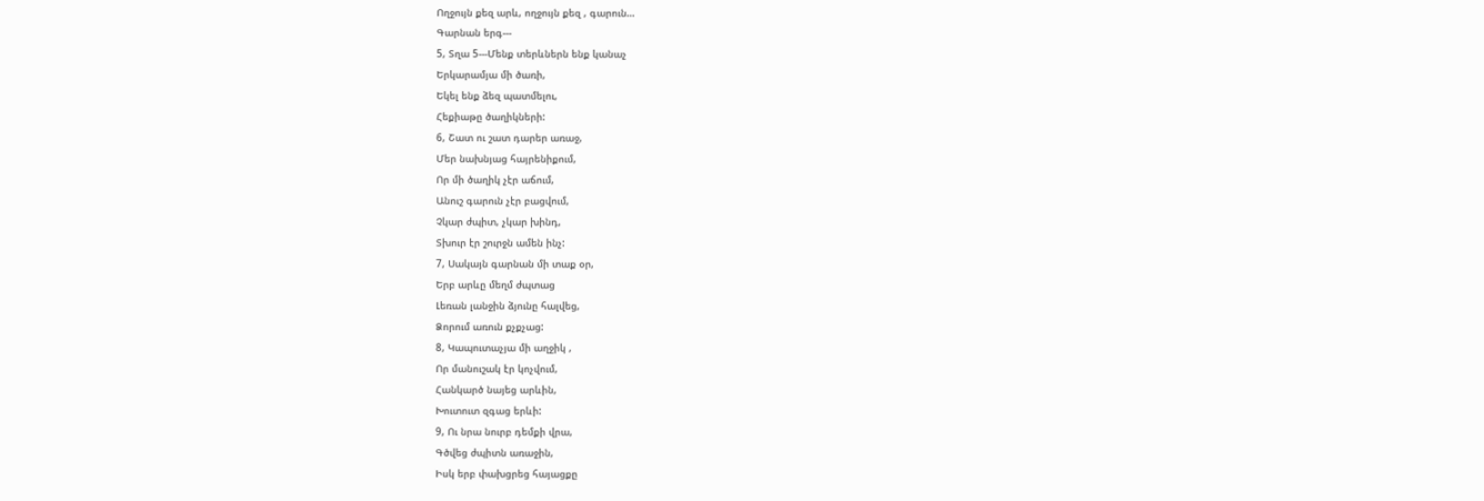Ողջույն քեզ արև, ողջույն քեզ , գարուն…
Գարնան երգ---
5, Տղա 5---Մենք տերևներն ենք կանաչ
Երկարամյա մի ծառի,
Եկել ենք ձեզ պատմելու,
Հեքիաթը ծաղիկների:
6, Շատ ու շատ դարեր առաջ,
Մեր նախնյաց հայրենիքում,
Որ մի ծաղիկ չէր աճում,
Անուշ գարուն չէր բացվում,
Չկար ժպիտ, չկար խինդ,
Տխուր էր շուրջն ամեն ինչ:
7, Սակայն գարնան մի տաք օր,
Երբ արևը մեղմ ժպտաց
Լեռան լանջին ձյունը հալվեց,
Ձորում առուն քչքչաց:
8, Կապուտաչյա մի աղջիկ ,
Որ մանուշակ էր կոչվում,
Հանկարծ նայեց արևին,
Խուտուտ զգաց երևի:
9, Ու նրա նուրբ դեմքի վրա,
Գծվեց ժպիտն առաջին,
Իսկ երբ փախցրեց հայացքը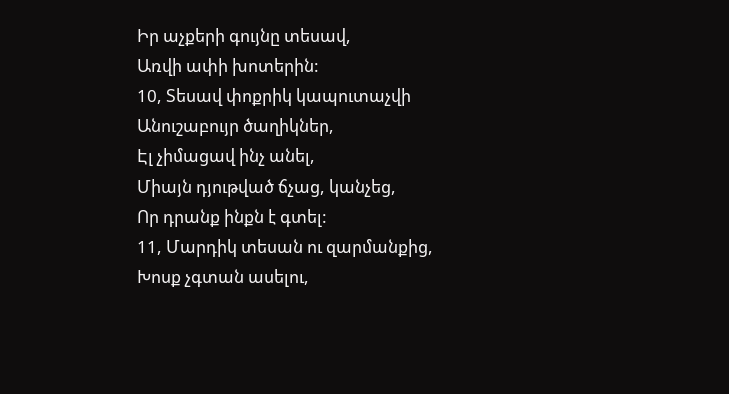Իր աչքերի գույնը տեսավ,
Առվի ափի խոտերին:
10, Տեսավ փոքրիկ կապուտաչվի
Անուշաբույր ծաղիկներ,
Էլ չիմացավ ինչ անել,
Միայն դյութված ճչաց, կանչեց,
Որ դրանք ինքն է գտել:
11, Մարդիկ տեսան ու զարմանքից,
Խոսք չգտան ասելու,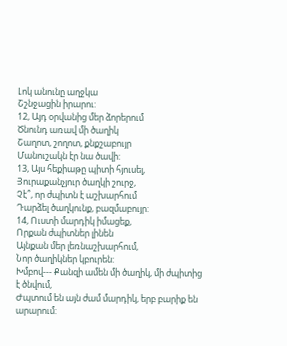Լոկ անունը աղջկա
Շշնջացին իրարու:
12, Այդ օրվանից մեր ձորերում
Ծնունդ առավ մի ծաղիկ
Շաղոտ, շողոտ, քնքշաբույր
Մանուշակն էր նա ծավի:
13, Այս հեքիաթը պիտի հյուսել,
Յուրաքանչյուր ծաղկի շուրջ,
Չէ՞, որ ժպիտն է աշխարհում
Դարձել ծաղկունք, բազմաբույր:
14, Ուստի մարդիկ իմացեք,
Որքան ժպիտներ լինեն
Այնքան մեր լեռնաշխարհում,
Նոր ծաղիկներ կբուրեն:
Խմբով--- Քանզի ամեն մի ծաղիկ, մի ժպիտից է ծնվում,
Ժպտում են այն ժամ մարդիկ, երբ բարիք են արարում: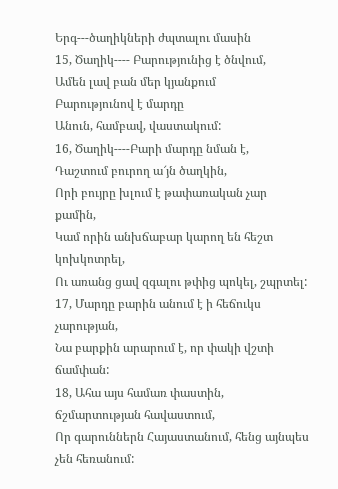Երգ---ծաղիկների ժպտալու մասին
15, Ծաղիկ---- Բարությունից է ծնվում,
Ամեն լավ բան մեր կյանքում
Բարությունով է մարդը
Անուն, համբավ, վաստակում:
16, Ծաղիկ----Բարի մարդը նման է,
Դաշտում բուրող ա՜յն ծաղկին,
Որի բույրը խլում է թափառական չար քամին,
Կամ որին անխճաբար կարող են հեշտ կոխկոտրել,
Ու առանց ցավ զգալու թփից պոկել, շպրտել:
17, Մարդը բարին անում է ի հեճուկս չարության,
Նա բարքին արարում է, որ փակի վշտի ճամփան:
18, Ահա այս համառ փաստին, ճշմարտության հավաստում,
Որ գարուններն Հայաստանում, հենց այնպես չեն հեռանում: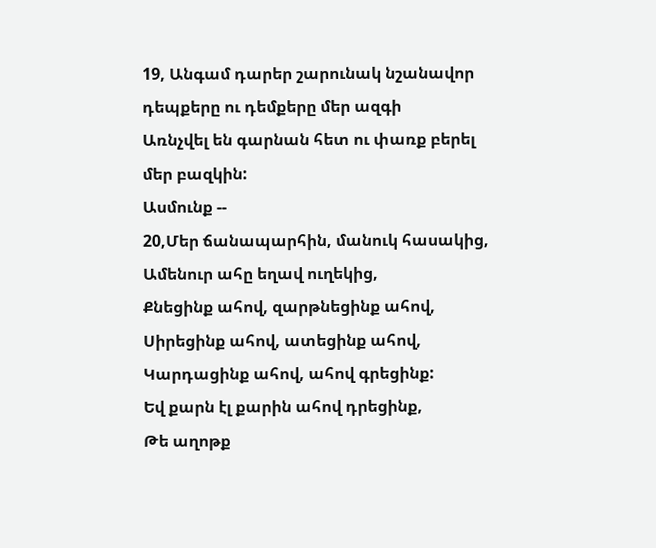19, Անգամ դարեր շարունակ նշանավոր դեպքերը ու դեմքերը մեր ազգի
Առնչվել են գարնան հետ ու փառք բերել մեր բազկին:
Ասմունք --
20,Մեր ճանապարհին, մանուկ հասակից,
Ամենուր ահը եղավ ուղեկից,
Քնեցինք ահով, զարթնեցինք ահով,
Սիրեցինք ահով, ատեցինք ահով,
Կարդացինք ահով, ահով գրեցինք:
Եվ քարն էլ քարին ահով դրեցինք,
Թե աղոթք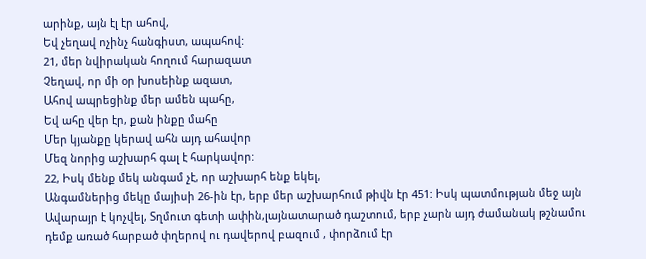արինք, այն էլ էր ահով,
Եվ չեղավ ոչինչ հանգիստ, ապահով:
21, մեր նվիրական հողում հարազատ
Չեղավ, որ մի օր խոսեինք ազատ,
Ահով ապրեցինք մեր ամեն պահը,
Եվ ահը վեր էր, քան ինքը մահը
Մեր կյանքը կերավ ահն այդ ահավոր
Մեզ նորից աշխարհ գալ է հարկավոր:
22, Իսկ մենք մեկ անգամ չէ, որ աշխարհ ենք եկել,
Անգամներից մեկը մայիսի 26-ին էր, երբ մեր աշխարհում թիվն էր 451: Իսկ պատմության մեջ այն Ավարայր է կոչվել, Տղմուտ գետի ափին,լայնատարած դաշտում, երբ չարն այդ ժամանակ թշնամու դեմք առած հարբած փղերով ու դավերով բազում , փորձում էր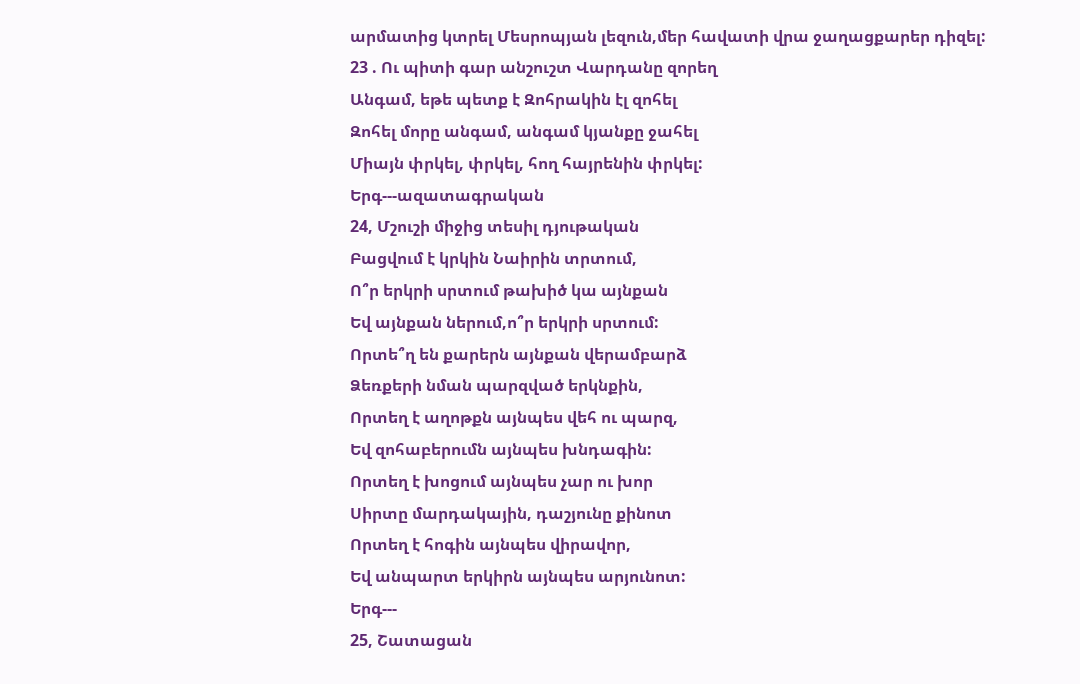արմատից կտրել Մեսրոպյան լեզուն,մեր հավատի վրա ջաղացքարեր դիզել:
23 . Ու պիտի գար անշուշտ Վարդանը զորեղ
Անգամ, եթե պետք է Զոհրակին էլ զոհել
Զոհել մորը անգամ, անգամ կյանքը ջահել
Միայն փրկել, փրկել, հող հայրենին փրկել:
Երգ---ազատագրական
24, Մշուշի միջից տեսիլ դյութական
Բացվում է կրկին Նաիրին տրտում,
Ո՞ր երկրի սրտում թախիծ կա այնքան
Եվ այնքան ներում,ո՞ր երկրի սրտում:
Որտե՞ղ են քարերն այնքան վերամբարձ
Ձեռքերի նման պարզված երկնքին,
Որտեղ է աղոթքն այնպես վեհ ու պարզ,
Եվ զոհաբերումն այնպես խնդագին:
Որտեղ է խոցում այնպես չար ու խոր
Սիրտը մարդակային, դաշյունը քինոտ
Որտեղ է հոգին այնպես վիրավոր,
Եվ անպարտ երկիրն այնպես արյունոտ:
Երգ---
25, Շատացան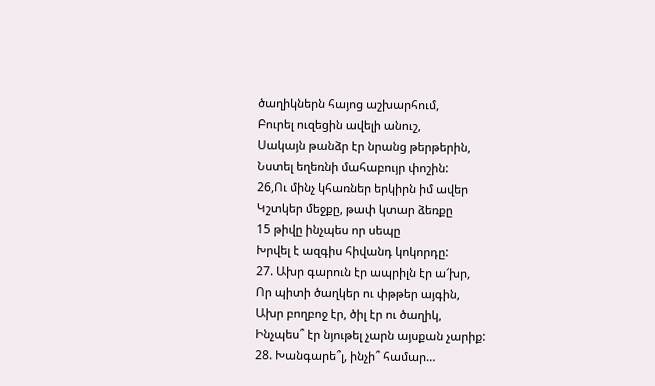ծաղիկներն հայոց աշխարհում,
Բուրել ուզեցին ավելի անուշ,
Սակայն թանձր էր նրանց թերթերին,
Նստել եղեռնի մահաբույր փոշին:
26,Ու մինչ կհառներ երկիրն իմ ավեր
Կշտկեր մեջքը, թափ կտար ձեռքը
15 թիվը ինչպես որ սեպը
Խրվել է ազգիս հիվանդ կոկորդը:
27. Ախր գարուն էր ապրիլն էր ա՜խր,
Որ պիտի ծաղկեր ու փթթեր այգին,
Ախր բողբոջ էր, ծիլ էր ու ծաղիկ,
Ինչպես՞ էր նյութել չարն այսքան չարիք:
28. Խանգարե՞լ, ինչի՞ համար…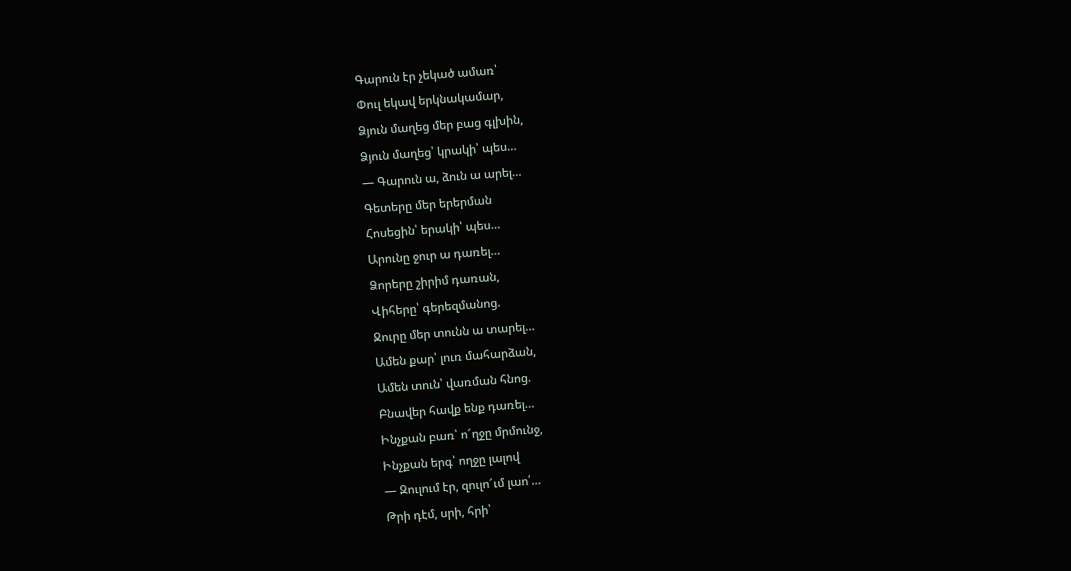Գարուն էր չեկած ամառ՝
Փուլ եկավ երկնակամար,
Ձյուն մաղեց մեր բաց գլխին,
Ձյուն մաղեց՝ կրակի՝ պես…
— Գարուն ա, ձուն ա արել…
Գետերը մեր երերման
Հոսեցին՝ երակի՝ պես…
Արունը ջուր ա դառել…
Ձորերը շիրիմ դառան,
Վիհերը՝ գերեզմանոց.
Ջուրը մեր տունն ա տարել…
Ամեն քար՝ լուռ մահարձան,
Ամեն տուն՝ վառման հնոց.
Բնավեր հավք ենք դառել…
Ինչքան բառ՝ ո՜ղջը մրմունջ,
Ինչքան երգ՝ ողջը լալով
— Զուլում էր, զուլո՜ւմ լաո՛…
Թրի դէմ, սրի, հրի՝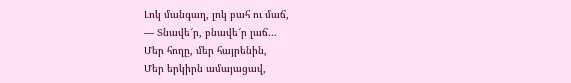Լոկ մանգաղ, լոկ բահ ու մաճ,
— Տնավե՜ր, բնավե՜ր լաճ…
Մեր հողը, մեր հայրենին,
Մեր երկիրն ամայացավ,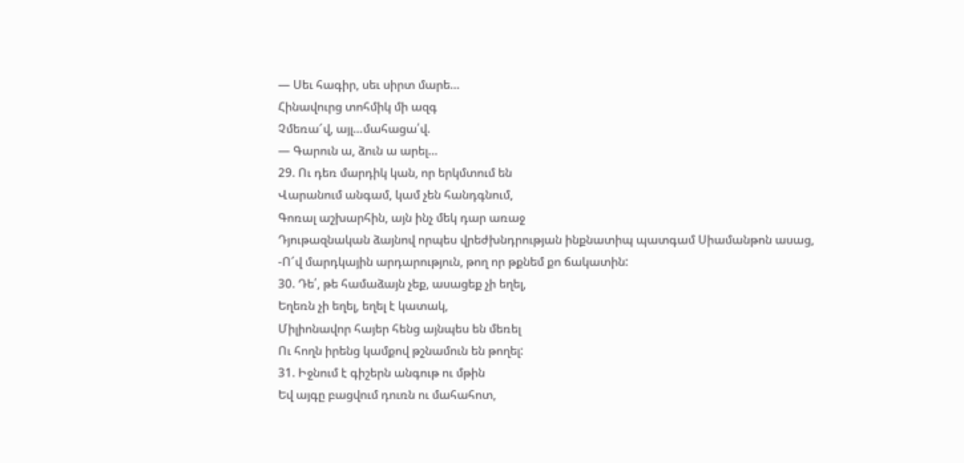— Սեւ հագիր, սեւ սիրտ մարե…
Հինավուրց տոհմիկ մի ազգ
Չմեռա՜վ, այլ…մահացա՛վ.
— Գարուն ա, ձուն ա արել…
29. Ու դեռ մարդիկ կան, որ երկմտում են
Վարանում անգամ, կամ չեն հանդգնում,
Գոռալ աշխարհին, այն ինչ մեկ դար առաջ
Դյութազնական ձայնով որպես վրեժխնդրության ինքնատիպ պատգամ Սիամանթոն ասաց,
-Ո՜վ մարդկային արդարություն, թող որ թքնեմ քո ճակատին:
30. Դե՛, թե համաձայն չեք, ասացեք չի եղել,
Եղեռն չի եղել, եղել է կատակ,
Միլիոնավոր հայեր հենց այնպես են մեռել
Ու հողն իրենց կամքով թշնամուն են թողել:
31. Իջնում է գիշերն անգութ ու մթին
Եվ այգը բացվում դուռն ու մահահոտ,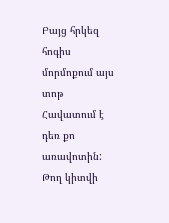Բայց հրկեզ հոգիս մորմոքում այս տոթ
Հավատում է դեռ քո առավոտին:
Թող կիտվի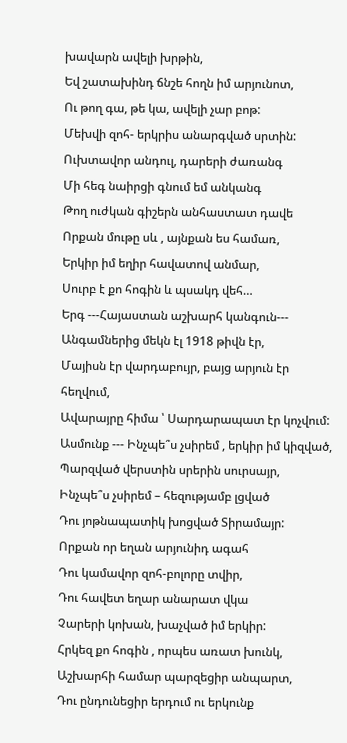խավարն ավելի խրթին,
Եվ շատախինդ ճնշե հողն իմ արյունոտ,
Ու թող գա, թե կա, ավելի չար բոթ:
Մեխվի զոհ- երկրիս անարգված սրտին:
Ուխտավոր անդուլ, դարերի ժառանգ
Մի հեգ նաիրցի գնում եմ անկանգ
Թող ուժկան գիշերն անհաստատ դավե
Որքան մութը սև , այնքան ես համառ,
Երկիր իմ եղիր հավատով անմար,
Սուրբ է քո հոգին և պսակդ վեհ…
Երգ ---Հայաստան աշխարհ կանգուն---
Անգամներից մեկն էլ 1918 թիվն էր,
Մայիսն էր վարդաբույր, բայց արյուն էր հեղվում,
Ավարայրը հիմա ՝ Սարդարապատ էր կոչվում:
Ասմունք --- Ինչպե՞ս չսիրեմ , երկիր իմ կիզված,
Պարզված վերստին սրերին սուրսայր,
Ինչպե՞ս չսիրեմ – հեզությամբ լցված
Դու յոթնապատիկ խոցված Տիրամայր:
Որքան որ եղան արյունիդ ագահ
Դու կամավոր զոհ-բոլորը տվիր,
Դու հավետ եղար անարատ վկա
Չարերի կոխան, խաչված իմ երկիր:
Հրկեզ քո հոգին , որպես առատ խունկ,
Աշխարհի համար պարզեցիր անպարտ,
Դու ընդունեցիր երդում ու երկունք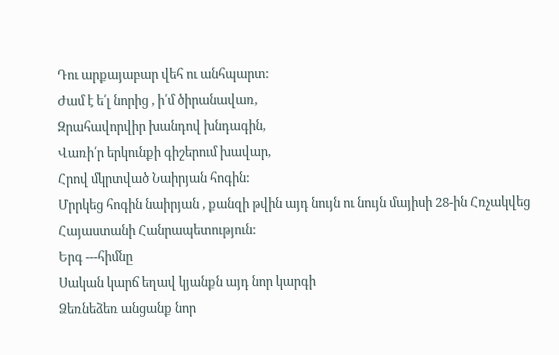Դու արքայաբար վեհ ու անհպարտ:
Ժամ է ե՛լ նորից , ի՛մ ծիրանավառ,
Զրահավորվիր խանդով խնդագին,
Վառի՛ր երկունքի գիշերում խավար,
Հրով մկրտված Նաիրյան հոգին:
Մրրկեց հոգին նաիրյան , քանզի թվին այդ նույն ու նույն մայիսի 28-ին Հռչակվեց Հայաստանի Հանրապետություն:
Երգ ---հիմնը
Սական կարճ եղավ կյանքն այդ նոր կարգի
Ձեռնեձեռ անցանք նոր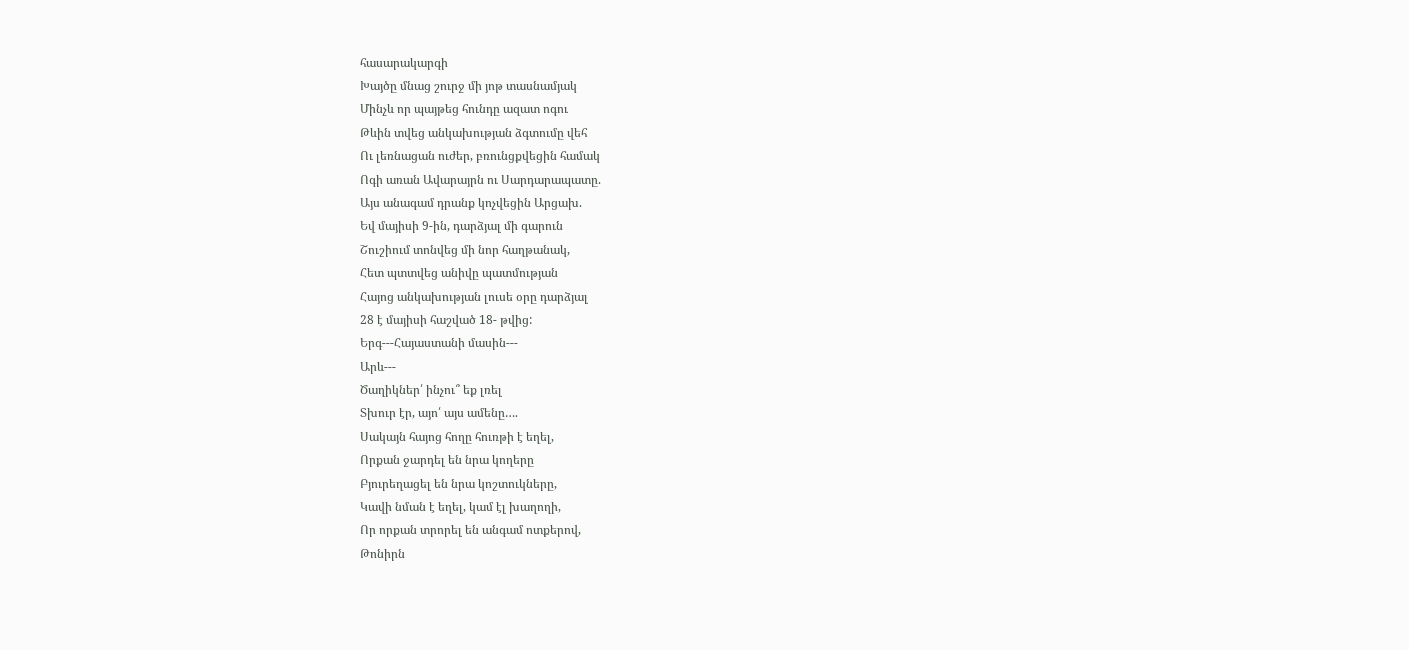հասարակարգի
Խայծը մնաց շուրջ մի յոթ տասնամյակ
Մինչև որ պայթեց հունդը ազատ ոգու
Թևին տվեց անկախության ձգտումը վեհ
Ու լեռնացան ուժեր, բռունցքվեցին համակ
Ոգի առան Ավարայրն ու Սարդարապատը.
Այս անագամ դրանք կոչվեցին Արցախ.
Եվ մայիսի 9-ին, դարձյալ մի գարուն
Շուշիում տոնվեց մի նոր հաղթանակ,
Հետ պտտվեց անիվը պատմության
Հայոց անկախության լուսե օրը դարձյալ
28 է մայիսի հաշված 18- թվից:
Երգ---Հայաստանի մասին---
Արև---
Ծաղիկներ՛ ինչու՞ եք լռել
Տխուր էր, այո՛ այս ամենը….
Սակայն հայոց հողը հուռթի է եղել,
Որքան ջարդել են նրա կողերը
Բյուրեղացել են նրա կոշտուկները,
Կավի նման է եղել, կամ էլ խաղողի,
Որ որքան տրորել են անգամ ոտքերով,
Թոնիրն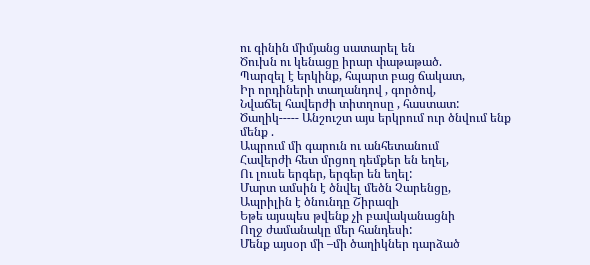ու գինին միմյանց սատարել են
Ծուխն ու կենացը իրար փաթաթած.
Պարզել է երկինք, հպարտ բաց ճակատ,
Իր որդիների տաղանդով , գործով,
Նվաճել հավերժի տիտղոսը , հաստատ:
Ծաղիկ----- Անշուշտ այս երկրում ուր ծնվում ենք մենք .
Ապրում մի գարուն ու անհետանում
Հավերժի հետ մրցող դեմքեր են եղել,
Ու լուսե երգեր, երգեր են եղել:
Մարտ ամսին է ծնվել մեծն Չարենցը,
Ապրիլին է ծնունդը Շիրազի
Եթե այսպես թվենք չի բավականացնի
Ողջ ժամանակը մեր հանդեսի:
Մենք այսօր մի –մի ծաղիկներ դարձած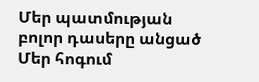Մեր պատմության բոլոր դասերը անցած
Մեր հոգում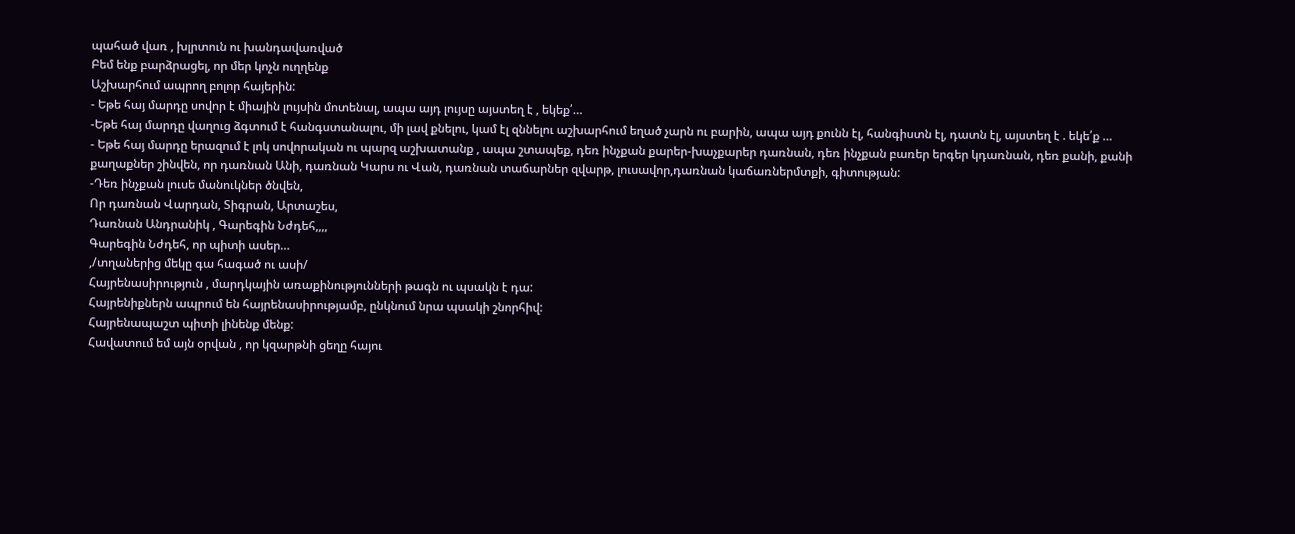պահած վառ , խլրտուն ու խանդավառված
Բեմ ենք բարձրացել, որ մեր կոչն ուղղենք
Աշխարհում ապրող բոլոր հայերին:
- Եթե հայ մարդը սովոր է միային լույսին մոտենալ, ապա այդ լույսը այստեղ է , եկեք՛…
-Եթե հայ մարդը վաղուց ձգտում է հանգստանալու, մի լավ քնելու, կամ էլ զննելու աշխարհում եղած չարն ու բարին, ապա այդ քունն էլ, հանգիստն էլ, դատն էլ, այստեղ է . եկե՛ք …
- Եթե հայ մարդը երազում է լոկ սովորական ու պարզ աշխատանք , ապա շտապեք, դեռ ինչքան քարեր-խաչքարեր դառնան, դեռ ինչքան բառեր երգեր կդառնան, դեռ քանի, քանի քաղաքներ շինվեն, որ դառնան Անի, դառնան Կարս ու Վան, դառնան տաճարներ զվարթ, լուսավոր,դառնան կաճառներմտքի, գիտության:
-Դեռ ինչքան լուսե մանուկներ ծնվեն,
Որ դառնան Վարդան, Տիգրան, Արտաշես,
Դառնան Անդրանիկ , Գարեգին Նժդեհ,,,,
Գարեգին Նժդեհ, որ պիտի ասեր…
,/տղաներից մեկը գա հագած ու ասի/
Հայրենասիրություն , մարդկային առաքինությունների թագն ու պսակն է դա:
Հայրենիքներն ապրում են հայրենասիրությամբ, ընկնում նրա պսակի շնորհիվ:
Հայրենապաշտ պիտի լինենք մենք:
Հավատում եմ այն օրվան , որ կզարթնի ցեղը հայու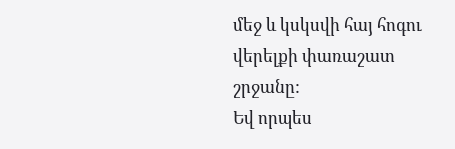մեջ և կսկսվի հայ հոգու վերելքի փառաշատ շրջանը:
Եվ որպես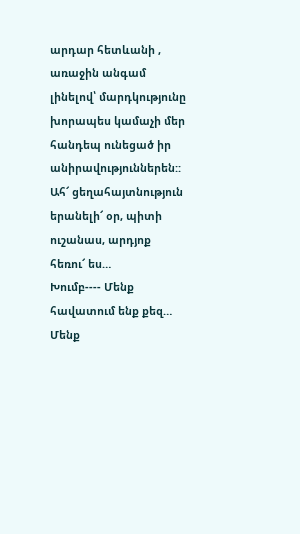արդար հետևանի , առաջին անգամ լինելով՝ մարդկությունը խորապես կամաչի մեր հանդեպ ունեցած իր անիրավություններեն::
Ահ՜ ցեղահայտնություն երանելի՜ օր, պիտի ուշանաս, արդյոք հեռու՜ ես…
Խումբ---- Մենք հավատում ենք քեզ…
Մենք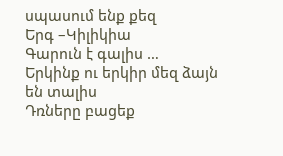սպասում ենք քեզ
Երգ –Կիլիկիա
Գարուն է գալիս …
Երկինք ու երկիր մեզ ձայն են տալիս
Դռները բացեք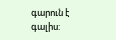գարուն է գալիս: